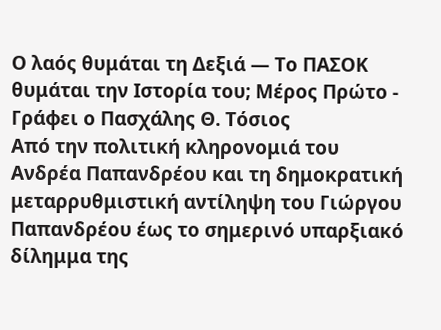Ο λαός θυμάται τη Δεξιά — Το ΠΑΣΟΚ θυμάται την Ιστορία του; Μέρος Πρώτο - Γράφει ο Πασχάλης Θ. Τόσιος
Από την πολιτική κληρονομιά του Ανδρέα Παπανδρέου και τη δημοκρατική μεταρρυθμιστική αντίληψη του Γιώργου Παπανδρέου έως το σημερινό υπαρξιακό δίλημμα της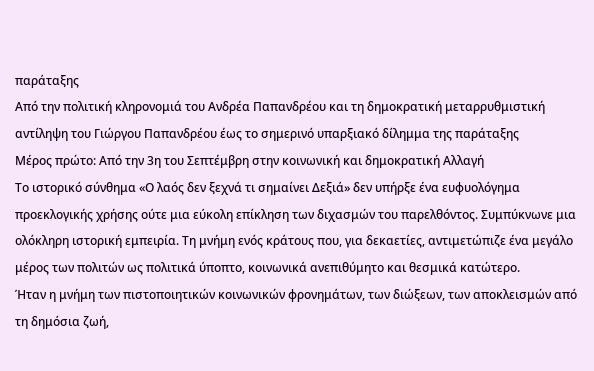παράταξης
Από την πολιτική κληρονομιά του Ανδρέα Παπανδρέου και τη δημοκρατική μεταρρυθμιστική αντίληψη του Γιώργου Παπανδρέου έως το σημερινό υπαρξιακό δίλημμα της παράταξης
Μέρος πρώτο: Από την 3η του Σεπτέμβρη στην κοινωνική και δημοκρατική Αλλαγή
Το ιστορικό σύνθημα «Ο λαός δεν ξεχνά τι σημαίνει Δεξιά» δεν υπήρξε ένα ευφυολόγημα προεκλογικής χρήσης ούτε μια εύκολη επίκληση των διχασμών του παρελθόντος. Συμπύκνωνε μια ολόκληρη ιστορική εμπειρία. Τη μνήμη ενός κράτους που, για δεκαετίες, αντιμετώπιζε ένα μεγάλο μέρος των πολιτών ως πολιτικά ύποπτο, κοινωνικά ανεπιθύμητο και θεσμικά κατώτερο.
Ήταν η μνήμη των πιστοποιητικών κοινωνικών φρονημάτων, των διώξεων, των αποκλεισμών από τη δημόσια ζωή,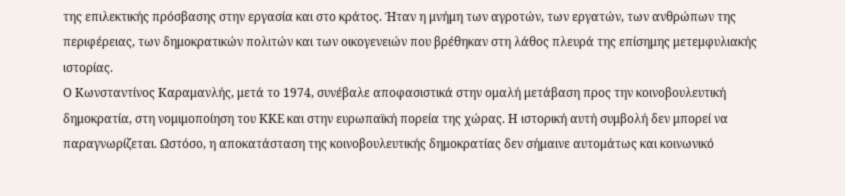της επιλεκτικής πρόσβασης στην εργασία και στο κράτος. Ήταν η μνήμη των αγροτών, των εργατών, των ανθρώπων της περιφέρειας, των δημοκρατικών πολιτών και των οικογενειών που βρέθηκαν στη λάθος πλευρά της επίσημης μετεμφυλιακής ιστορίας.
Ο Κωνσταντίνος Καραμανλής, μετά το 1974, συνέβαλε αποφασιστικά στην ομαλή μετάβαση προς την κοινοβουλευτική δημοκρατία, στη νομιμοποίηση του ΚΚΕ και στην ευρωπαϊκή πορεία της χώρας. Η ιστορική αυτή συμβολή δεν μπορεί να παραγνωρίζεται. Ωστόσο, η αποκατάσταση της κοινοβουλευτικής δημοκρατίας δεν σήμαινε αυτομάτως και κοινωνικό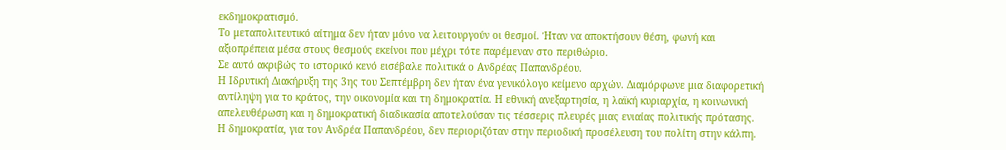εκδημοκρατισμό.
Το μεταπολιτευτικό αίτημα δεν ήταν μόνο να λειτουργούν οι θεσμοί. Ήταν να αποκτήσουν θέση, φωνή και αξιοπρέπεια μέσα στους θεσμούς εκείνοι που μέχρι τότε παρέμεναν στο περιθώριο.
Σε αυτό ακριβώς το ιστορικό κενό εισέβαλε πολιτικά ο Ανδρέας Παπανδρέου.
Η Ιδρυτική Διακήρυξη της 3ης του Σεπτέμβρη δεν ήταν ένα γενικόλογο κείμενο αρχών. Διαμόρφωνε μια διαφορετική αντίληψη για το κράτος, την οικονομία και τη δημοκρατία. Η εθνική ανεξαρτησία, η λαϊκή κυριαρχία, η κοινωνική απελευθέρωση και η δημοκρατική διαδικασία αποτελούσαν τις τέσσερις πλευρές μιας ενιαίας πολιτικής πρότασης.
Η δημοκρατία, για τον Ανδρέα Παπανδρέου, δεν περιοριζόταν στην περιοδική προσέλευση του πολίτη στην κάλπη.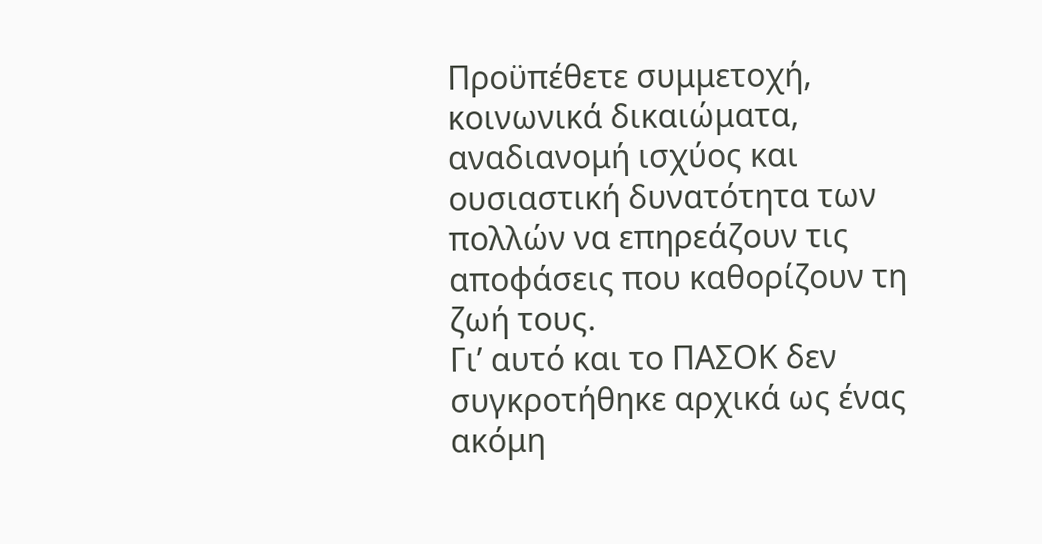Προϋπέθετε συμμετοχή, κοινωνικά δικαιώματα, αναδιανομή ισχύος και ουσιαστική δυνατότητα των πολλών να επηρεάζουν τις αποφάσεις που καθορίζουν τη ζωή τους.
Γι’ αυτό και το ΠΑΣΟΚ δεν συγκροτήθηκε αρχικά ως ένας ακόμη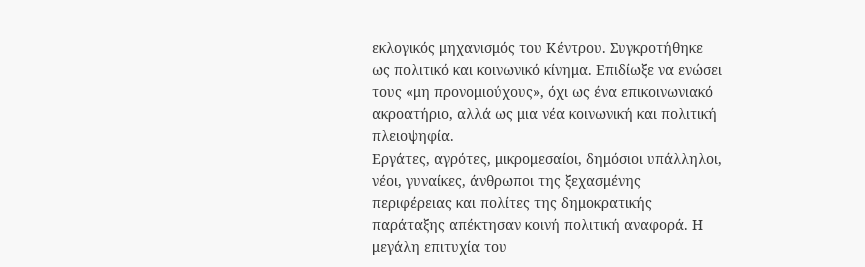εκλογικός μηχανισμός του Κέντρου. Συγκροτήθηκε ως πολιτικό και κοινωνικό κίνημα. Επιδίωξε να ενώσει τους «μη προνομιούχους», όχι ως ένα επικοινωνιακό ακροατήριο, αλλά ως μια νέα κοινωνική και πολιτική πλειοψηφία.
Εργάτες, αγρότες, μικρομεσαίοι, δημόσιοι υπάλληλοι, νέοι, γυναίκες, άνθρωποι της ξεχασμένης περιφέρειας και πολίτες της δημοκρατικής παράταξης απέκτησαν κοινή πολιτική αναφορά. Η μεγάλη επιτυχία του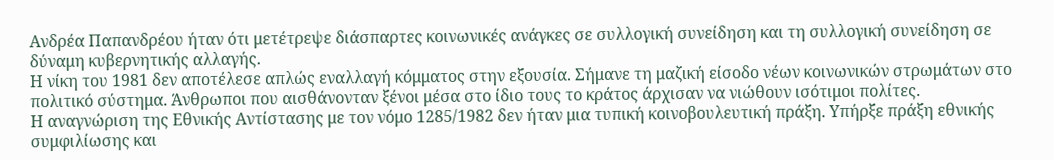Ανδρέα Παπανδρέου ήταν ότι μετέτρεψε διάσπαρτες κοινωνικές ανάγκες σε συλλογική συνείδηση και τη συλλογική συνείδηση σε δύναμη κυβερνητικής αλλαγής.
Η νίκη του 1981 δεν αποτέλεσε απλώς εναλλαγή κόμματος στην εξουσία. Σήμανε τη μαζική είσοδο νέων κοινωνικών στρωμάτων στο πολιτικό σύστημα. Άνθρωποι που αισθάνονταν ξένοι μέσα στο ίδιο τους το κράτος άρχισαν να νιώθουν ισότιμοι πολίτες.
Η αναγνώριση της Εθνικής Αντίστασης με τον νόμο 1285/1982 δεν ήταν μια τυπική κοινοβουλευτική πράξη. Υπήρξε πράξη εθνικής συμφιλίωσης και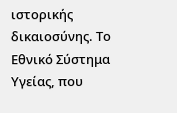ιστορικής δικαιοσύνης. Το Εθνικό Σύστημα Υγείας, που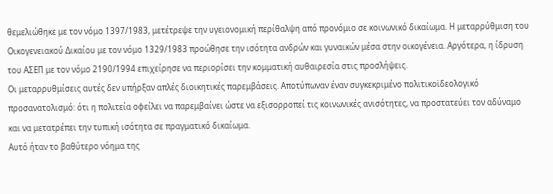θεμελιώθηκε με τον νόμο 1397/1983, μετέτρεψε την υγειονομική περίθαλψη από προνόμιο σε κοινωνικό δικαίωμα. Η μεταρρύθμιση του Οικογενειακού Δικαίου με τον νόμο 1329/1983 προώθησε την ισότητα ανδρών και γυναικών μέσα στην οικογένεια. Αργότερα, η ίδρυση του ΑΣΕΠ με τον νόμο 2190/1994 επιχείρησε να περιορίσει την κομματική αυθαιρεσία στις προσλήψεις.
Οι μεταρρυθμίσεις αυτές δεν υπήρξαν απλές διοικητικές παρεμβάσεις. Αποτύπωναν έναν συγκεκριμένο πολιτικοϊδεολογικό προσανατολισμό: ότι η πολιτεία οφείλει να παρεμβαίνει ώστε να εξισορροπεί τις κοινωνικές ανισότητες, να προστατεύει τον αδύναμο και να μετατρέπει την τυπική ισότητα σε πραγματικό δικαίωμα.
Αυτό ήταν το βαθύτερο νόημα της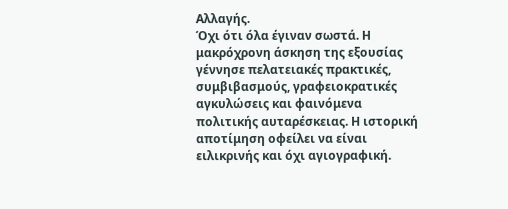Αλλαγής.
Όχι ότι όλα έγιναν σωστά. Η μακρόχρονη άσκηση της εξουσίας γέννησε πελατειακές πρακτικές, συμβιβασμούς, γραφειοκρατικές αγκυλώσεις και φαινόμενα πολιτικής αυταρέσκειας. Η ιστορική αποτίμηση οφείλει να είναι ειλικρινής και όχι αγιογραφική.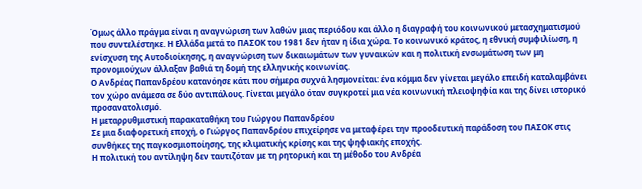Όμως άλλο πράγμα είναι η αναγνώριση των λαθών μιας περιόδου και άλλο η διαγραφή του κοινωνικού μετασχηματισμού που συντελέστηκε. Η Ελλάδα μετά το ΠΑΣΟΚ του 1981 δεν ήταν η ίδια χώρα. Το κοινωνικό κράτος, η εθνική συμφιλίωση, η ενίσχυση της Αυτοδιοίκησης, η αναγνώριση των δικαιωμάτων των γυναικών και η πολιτική ενσωμάτωση των μη προνομιούχων άλλαξαν βαθιά τη δομή της ελληνικής κοινωνίας.
Ο Ανδρέας Παπανδρέου κατανόησε κάτι που σήμερα συχνά λησμονείται: ένα κόμμα δεν γίνεται μεγάλο επειδή καταλαμβάνει τον χώρο ανάμεσα σε δύο αντιπάλους. Γίνεται μεγάλο όταν συγκροτεί μια νέα κοινωνική πλειοψηφία και της δίνει ιστορικό προσανατολισμό.
Η μεταρρυθμιστική παρακαταθήκη του Γιώργου Παπανδρέου
Σε μια διαφορετική εποχή, ο Γιώργος Παπανδρέου επιχείρησε να μεταφέρει την προοδευτική παράδοση του ΠΑΣΟΚ στις συνθήκες της παγκοσμιοποίησης, της κλιματικής κρίσης και της ψηφιακής εποχής.
Η πολιτική του αντίληψη δεν ταυτιζόταν με τη ρητορική και τη μέθοδο του Ανδρέα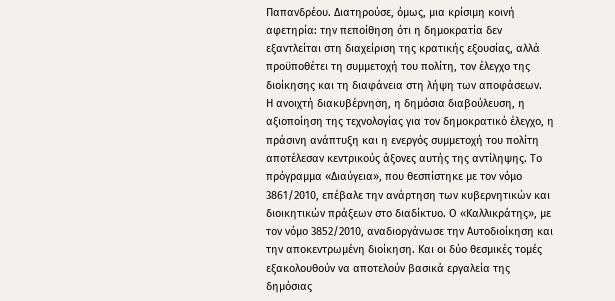Παπανδρέου. Διατηρούσε, όμως, μια κρίσιμη κοινή αφετηρία: την πεποίθηση ότι η δημοκρατία δεν εξαντλείται στη διαχείριση της κρατικής εξουσίας, αλλά προϋποθέτει τη συμμετοχή του πολίτη, τον έλεγχο της διοίκησης και τη διαφάνεια στη λήψη των αποφάσεων.
Η ανοιχτή διακυβέρνηση, η δημόσια διαβούλευση, η αξιοποίηση της τεχνολογίας για τον δημοκρατικό έλεγχο, η πράσινη ανάπτυξη και η ενεργός συμμετοχή του πολίτη αποτέλεσαν κεντρικούς άξονες αυτής της αντίληψης. Το πρόγραμμα «Διαύγεια», που θεσπίστηκε με τον νόμο 3861/2010, επέβαλε την ανάρτηση των κυβερνητικών και διοικητικών πράξεων στο διαδίκτυο. Ο «Καλλικράτης», με τον νόμο 3852/2010, αναδιοργάνωσε την Αυτοδιοίκηση και την αποκεντρωμένη διοίκηση. Και οι δύο θεσμικές τομές εξακολουθούν να αποτελούν βασικά εργαλεία της δημόσιας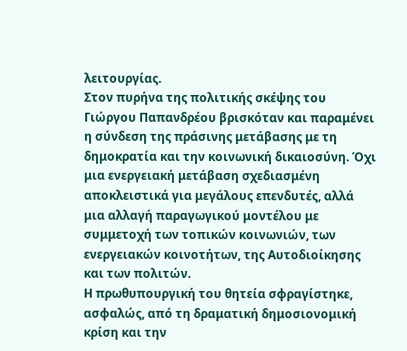λειτουργίας.
Στον πυρήνα της πολιτικής σκέψης του Γιώργου Παπανδρέου βρισκόταν και παραμένει η σύνδεση της πράσινης μετάβασης με τη δημοκρατία και την κοινωνική δικαιοσύνη. Όχι μια ενεργειακή μετάβαση σχεδιασμένη αποκλειστικά για μεγάλους επενδυτές, αλλά μια αλλαγή παραγωγικού μοντέλου με συμμετοχή των τοπικών κοινωνιών, των ενεργειακών κοινοτήτων, της Αυτοδιοίκησης και των πολιτών.
Η πρωθυπουργική του θητεία σφραγίστηκε, ασφαλώς, από τη δραματική δημοσιονομική κρίση και την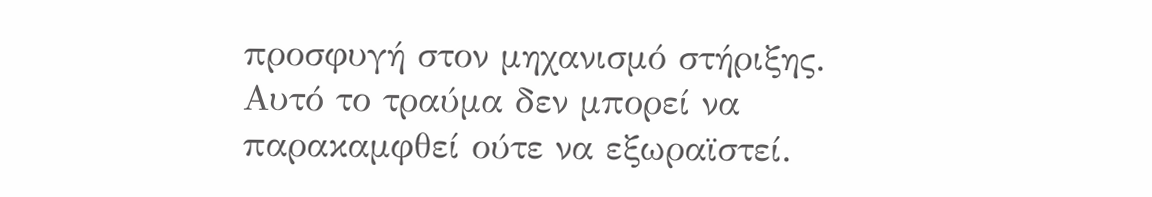προσφυγή στον μηχανισμό στήριξης.
Αυτό το τραύμα δεν μπορεί να παρακαμφθεί ούτε να εξωραϊστεί.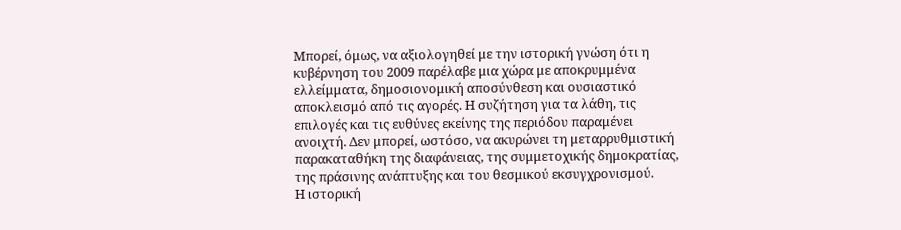Μπορεί, όμως, να αξιολογηθεί με την ιστορική γνώση ότι η κυβέρνηση του 2009 παρέλαβε μια χώρα με αποκρυμμένα ελλείμματα, δημοσιονομική αποσύνθεση και ουσιαστικό αποκλεισμό από τις αγορές. Η συζήτηση για τα λάθη, τις επιλογές και τις ευθύνες εκείνης της περιόδου παραμένει ανοιχτή. Δεν μπορεί, ωστόσο, να ακυρώνει τη μεταρρυθμιστική παρακαταθήκη της διαφάνειας, της συμμετοχικής δημοκρατίας, της πράσινης ανάπτυξης και του θεσμικού εκσυγχρονισμού.
Η ιστορική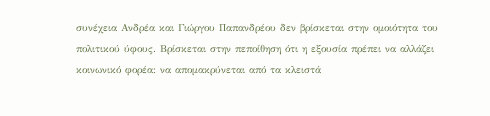συνέχεια Ανδρέα και Γιώργου Παπανδρέου δεν βρίσκεται στην ομοιότητα του πολιτικού ύφους. Βρίσκεται στην πεποίθηση ότι η εξουσία πρέπει να αλλάζει κοινωνικό φορέα: να απομακρύνεται από τα κλειστά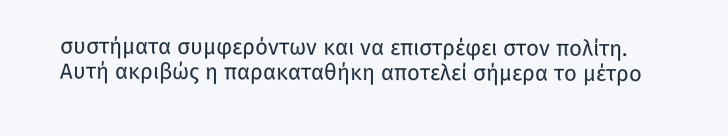συστήματα συμφερόντων και να επιστρέφει στον πολίτη.
Αυτή ακριβώς η παρακαταθήκη αποτελεί σήμερα το μέτρο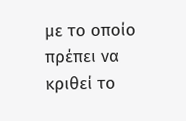με το οποίο πρέπει να κριθεί το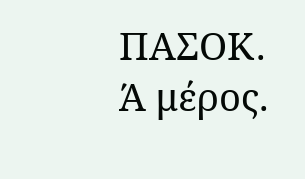ΠΑΣΟΚ.
Ά μέρος.